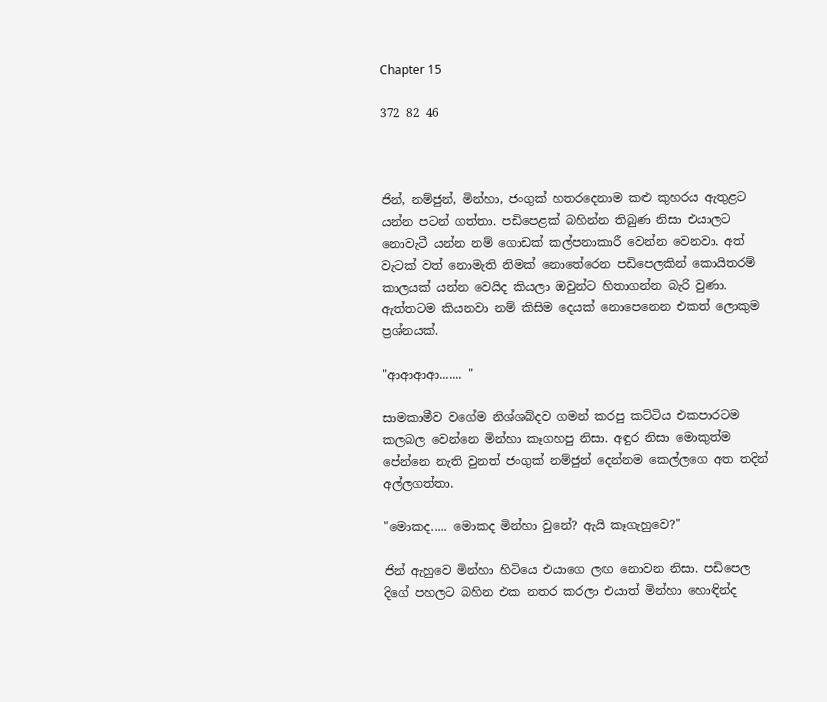Chapter 15

372 82 46



ජින්, නම්ජුන්, මින්හා, ජංගුක් හතරදෙනාම කළු කුහරය ඇතුළට යන්න පටන් ගත්තා. පඩිපෙළක් බහින්න තිබුණ නිසා එයාලට නොවැටී යන්න නම් ගොඩක් කල්පනාකාරී වෙන්න වෙනවා. අත් වැටක් වත් නොමැති නිමක් නොතේරෙන පඩිපෙලකින් කොයිතරම් කාලයක් යන්න වෙයිද කියලා ඔවුන්ට හිතාගන්න බැරි වුණා. ඇත්තටම කියනවා නම් කිසිම දෙයක් නොපෙනෙන එකත් ලොකුම ප්‍රශ්නයක්.

"ආආආආ....... "

සාමකාමීව වගේම නිශ්ශබ්දව ගමන් කරපු කට්ටිය එකපාරටම කලබල වෙන්නෙ මින්හා කෑගහපු නිසා. අඳුර නිසා මොකුත්ම පේන්නෙ නැති වුනත් ජංගුක් නම්ජුන් දෙන්නම කෙල්ලගෙ අත තදින් අල්ලගත්තා.

"මොකද..... මොකද මින්හා වුනේ? ඇයි කෑගැහුවෙ?"

ජින් ඇහුවෙ මින්හා හිටියෙ එයාගෙ ලඟ නොවන නිසා. පඩිපෙල දිගේ පහලට බහින එක නතර කරලා එයාත් මින්හා හොඳින්ද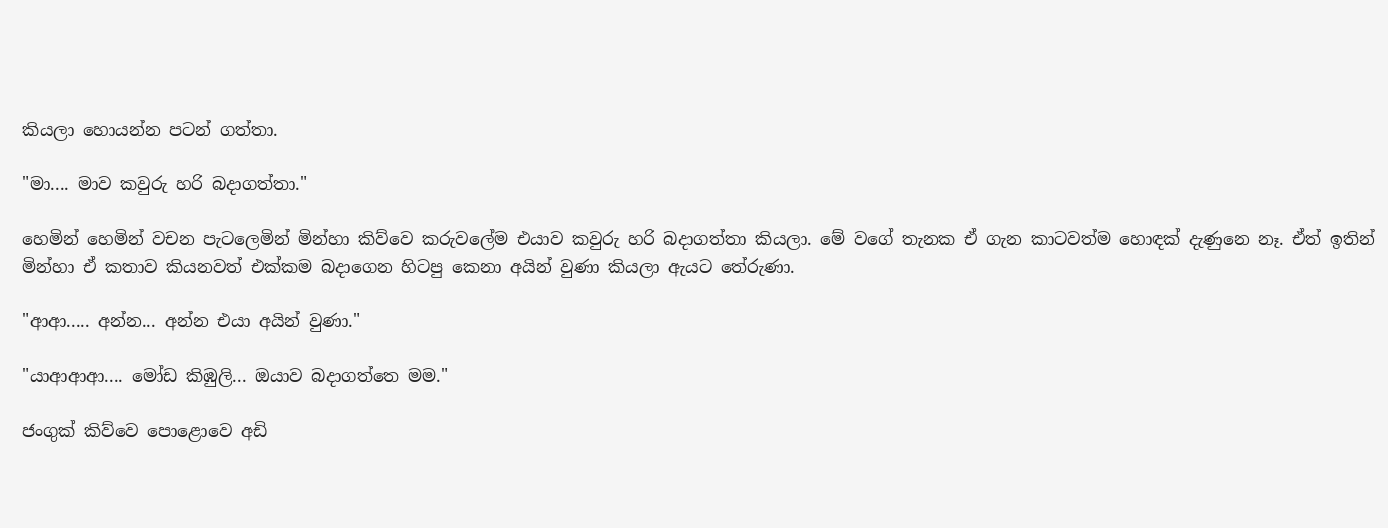කියලා හොයන්න පටන් ගත්තා.

"මා.... මාව කවුරු හරි බදාගත්තා."

හෙමින් හෙමින් වචන පැටලෙමින් මින්හා කිව්වෙ කරුවලේම එයාව කවුරු හරි බදාගත්තා කියලා. මේ වගේ තැනක ඒ ගැන කාටවත්ම හොඳක් දැණුනෙ නෑ. ඒත් ඉතින් මින්හා ඒ කතාව කියනවත් එක්කම බදාගෙන හිටපු කෙනා අයින් වුණා කියලා ඇයට තේරුණා.

"ආආ..... අන්න... අන්න එයා අයින් වුණා."

"යාආආආ.... මෝඩ කිඹුලි... ඔයාව බදාගත්තෙ මම."

ජංගුක් කිව්වෙ පොළොවෙ අඩි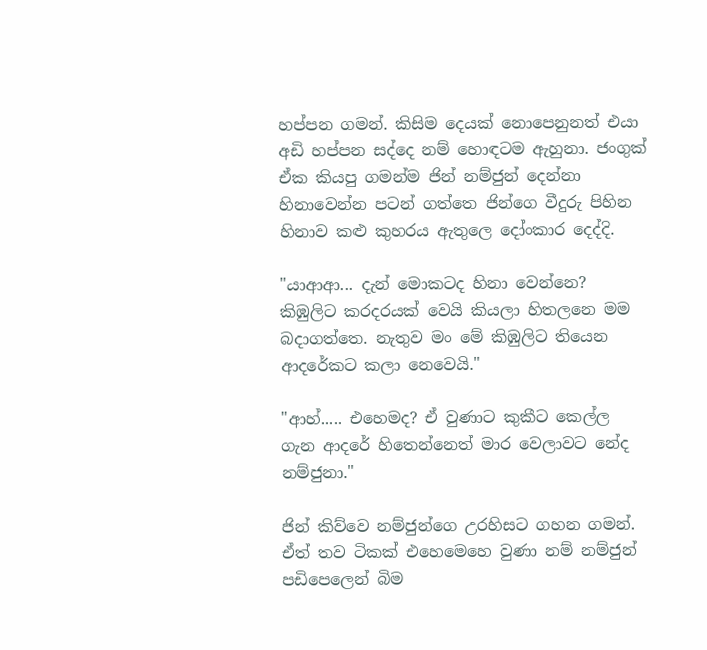හප්පන ගමන්. කිසිම දෙයක් නොපෙනුනත් එයා අඩි හප්පන සද්දෙ නම් හොඳටම ඇහුනා. ජංගුක් ඒක කියපු ගමන්ම ජින් නම්ජුන් දෙන්නා හිනාවෙන්න පටන් ගත්තෙ ජින්ගෙ වීදුරු පිහින හිනාව කළු කුහරය ඇතුලෙ දෝංකාර දෙද්දි.

"යාආආ... දැන් මොකටද හිනා වෙන්නෙ? කිඹුලිට කරදරයක් වෙයි කියලා හිතලනෙ මම බදාගත්තෙ. නැතුව මං මේ කිඹුලිට තියෙන ආදරේකට කලා නෙවෙයි."

"ආහ්..... එහෙමද? ඒ වුණාට කුකීට කෙල්ල ගැන ආදරේ හිතෙන්නෙත් මාර වෙලාවට නේද නම්ජුනා."

ජින් කිව්වෙ නම්ජුන්ගෙ උරහිසට ගහන ගමන්. ඒත් තව ටිකක් එහෙමෙහෙ වුණා නම් නම්ජුන් පඩිපෙලෙන් බිම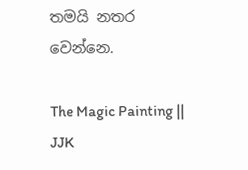තමයි නතර වෙන්නෙ.

The Magic Painting || JJK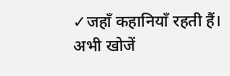✓जहाँ कहानियाँ रहती हैं। अभी खोजें